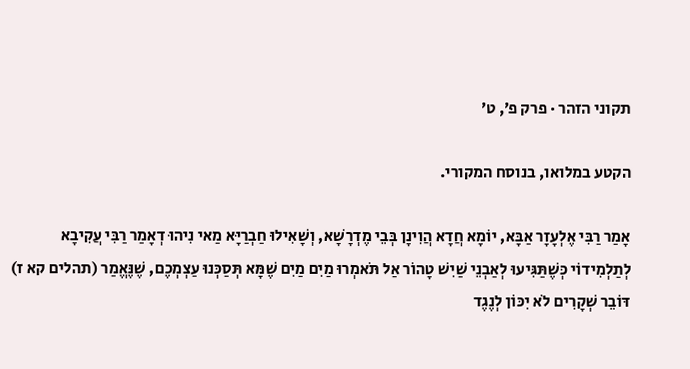תקוני הזהר · פרק פ׳, ט׳

הקטע במלואו, בנוסח המקורי.

אָמַר רַבִּי אֶלְעָזָר אַבָּא, יוֹמָא חֲדָא הֲוִינָן בְּבֵי מֶדְרָשָׁא, וְשָׁאִילוּ חַבְרַיָּא מַאי נִיהוּ דְאָמַר רַבִּי עֲקִיבָא לְתַלְמִידוֹי כְּשֶׁתַּגִּיעוּ לְאַבְנֵי שַׁיִשׁ טָהוֹר אַל תֹּאמְרוּ מַיִם מַיִם שֶׁמָּא תְּסַכְּנוּ עַצְמְכֶם, שֶׁנֶּאֱמַר (תהלים קא ז) דּוֹבֵר שְׁקָרִים לֹא יִכּוֹן לְנֶגֶד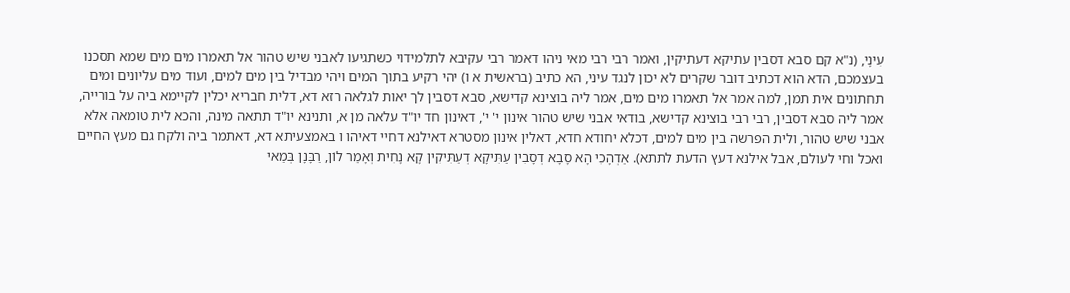עִינָי, (נ"א קם סבא דסבין עתיקא דעתיקין, ואמר רבי רבי מאי ניהו דאמר רבי עקיבא לתלמידוי כשתגיעו לאבני שיש טהור אל תאמרו מים מים שמא תסכנו בעצמכם, הדא הוא דכתיב דובר שקרים לא יכון לנגד עיני, הא כתיב (בראשית א ו) יהי רקיע בתוך המים ויהי מבדיל בין מים למים, ועוד מים עליונים ומים תחתונים אית תמן, למה אמר אל תאמרו מים מים, אמר ליה בוצינא קדישא, סבא דסבין לך יאות לגלאה רזא דא, דלית חבריא יכלין לקיימא ביה על בורייה, אמר ליה סבא דסבין, רבי רבי בוצינא קדישא, בודאי אבני שיש טהור אינון י' י', דאינון חד יו"ד עלאה מן א, ותנינא יו"ד תתאה מינה, והכא לית טומאה אלא אבני שיש טהור, ולית הפרשה בין מים למים, דכלא יחודא חדא, דאלין אינון מסטרא דאילנא דחיי דאיהו ו באמצעיתא דא, דאתמר ביה ולקח גם מעץ החיים ואכל וחי לעולם, אבל אילנא דעץ הדעת לתתא). אַדְהָכִי הָא סָבָא דְסָבִין עַתִּיקָא דְעַתִּיקִין קָא נָחִית וְאָמַר לוֹן, רַבָּנָן בְּמַאי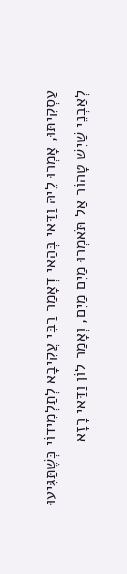עַסְקִיתּוּ, אָמְרוּ לֵיהּ וַדַּאי בְּהַאי דְאָמַר רַבִּי עֲקִיבָא לְתַלְמִידוֹי כְּשֶׁתַּגִּיעוּ לְאַבְנֵי שַׁיִשׁ טָהוֹר אַל תֹּאמְרוּ מַיִם מַיִם, וְאָמַר לוֹן וַדַּאי רָזָא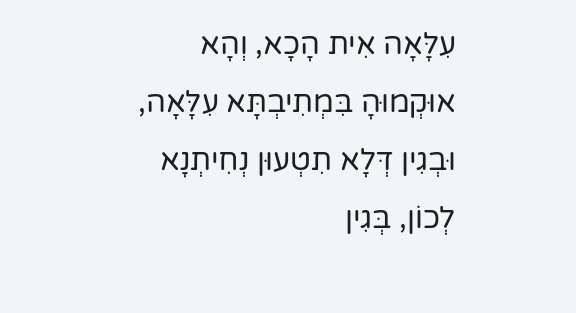עִלָּאָה אִית הָכָא, וְהָא אוּקְמוּהָ בִּמְתִיבְתָּא עִלָּאָה, וּבְגִין דְּלָא תִטְעוּן נְחִיתְנָא לְכוֹן, בְּגִין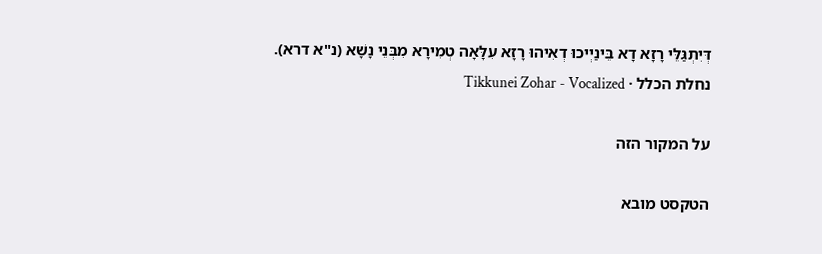דְּיִתְגַּלֵּי רָזָא דָא בֵּינַיְיכוּ דְאִיהוּ רָזָא עִלָּאָה טְמִירָא מִבְּנֵי נָשָׁא (נ"א דרא).
נחלת הכלל · Tikkunei Zohar - Vocalized

על המקור הזה

הטקסט מובא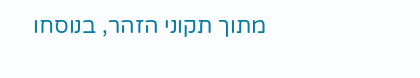מתוך תקוני הזהר, בנוסחו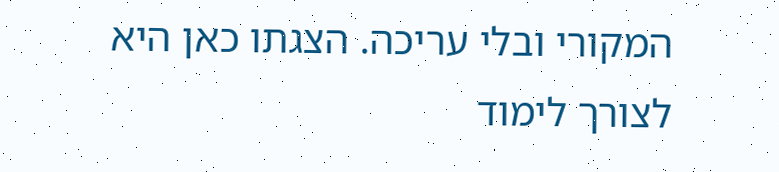המקורי ובלי עריכה. הצגתו כאן היא לצורך לימוד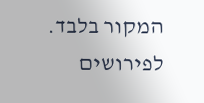המקור בלבד. לפירושים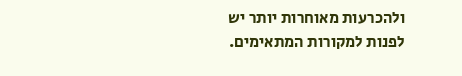ולהכרעות מאוחרות יותר יש לפנות למקורות המתאימים.